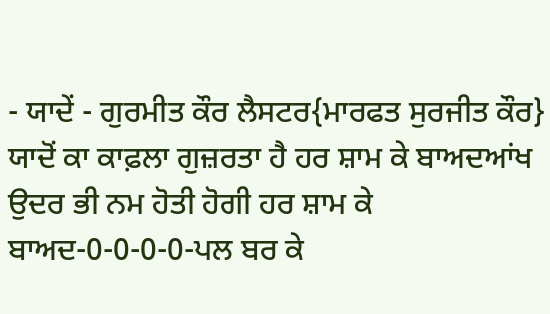- ਯਾਦੇਂ - ਗੁਰਮੀਤ ਕੌਰ ਲੈਸਟਰ{ਮਾਰਫਤ ਸੁਰਜੀਤ ਕੌਰ}
ਯਾਦੋਂ ਕਾ ਕਾਫ਼ਲਾ ਗੁਜ਼ਰਤਾ ਹੈ ਹਰ ਸ਼ਾਮ ਕੇ ਬਾਅਦਆਂਖ ਉਦਰ ਭੀ ਨਮ ਹੋਤੀ ਹੋਗੀ ਹਰ ਸ਼ਾਮ ਕੇ ਬਾਅਦ-0-0-0-0-ਪਲ ਬਰ ਕੇ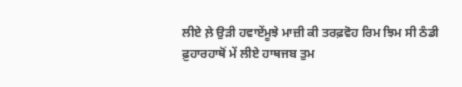ਲੀਏ ਲ਼ੇ ਉੜੀ ਹਵਾਏਂਮੂਝੇ ਮਾਜ਼ੀ ਕੀ ਤਰਫ਼ਵੋਹ ਰਿਮ ਝਿਮ ਸੀ ਠੰਡੀ ਫ਼ੁਹਾਰਹਾਥੋਂ ਮੇਂ ਲੀਏ ਹਾਥਜਬ ਤੁਮ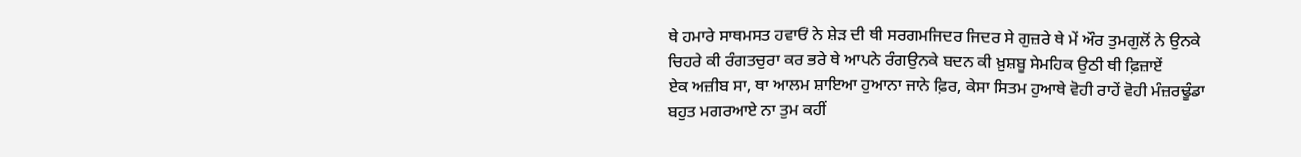ਥੇ ਹਮਾਰੇ ਸਾਥਮਸਤ ਹਵਾਓਂ ਨੇ ਸ਼ੇੜ ਦੀ ਥੀ ਸਰਗਮਜਿਦਰ ਜਿਦਰ ਸੇ ਗੁਜ਼ਰੇ ਥੇ ਮੇਂ ਔਰ ਤੁਮਗੁਲੋਂ ਨੇ ਉਨਕੇ ਚਿਹਰੇ ਕੀ ਰੰਗਤਚੁਰਾ ਕਰ ਭਰੇ ਥੇ ਆਪਨੇ ਰੰਗਉਨਕੇ ਬਦਨ ਕੀ ਖ਼ੁਸ਼ਬੂ ਸੇਮਹਿਕ ਉਠੀ ਥੀ ਫ਼ਿਜ਼ਾਏਂ
ਏਕ ਅਜ਼ੀਬ ਸਾ, ਥਾ ਆਲਮ ਸ਼ਾਇਆ ਹੁਆਨਾ ਜਾਨੇ ਫ਼ਿਰ, ਕੇਸਾ ਸਿਤਮ ਹੁਆਥੇ ਵੋਹੀ ਰਾਹੇਂ ਵੋਹੀ ਮੰਜ਼ਰਢੂੰਡਾ ਬਹੁਤ ਮਗਰਆਏ ਨਾ ਤੁਮ ਕਹੀਂ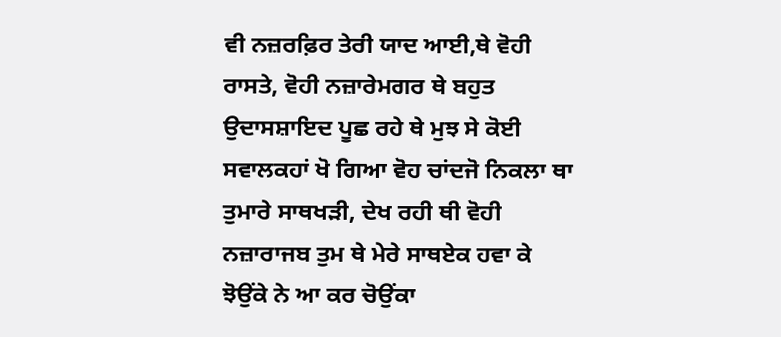ਵੀ ਨਜ਼ਰਫ਼ਿਰ ਤੇਰੀ ਯਾਦ ਆਈ,ਥੇ ਵੋਹੀ ਰਾਸਤੇ, ਵੋਹੀ ਨਜ਼ਾਰੇਮਗਰ ਥੇ ਬਹੁਤ ਉਦਾਸਸ਼ਾਇਦ ਪੂਛ ਰਹੇ ਥੇ ਮੁਝ ਸੇ ਕੋਈ ਸਵਾਲਕਹਾਂ ਖੋ ਗਿਆ ਵੋਹ ਚਾਂਦਜੋ ਨਿਕਲਾ ਥਾ ਤੁਮਾਰੇ ਸਾਥਖੜੀ, ਦੇਖ ਰਹੀ ਥੀ ਵੋਹੀ ਨਜ਼ਾਰਾਜਬ ਤੁਮ ਥੇ ਮੇਰੇ ਸਾਥਏਕ ਹਵਾ ਕੇ ਝੋਉਂਕੇ ਨੇ ਆ ਕਰ ਚੋਉਂਕਾ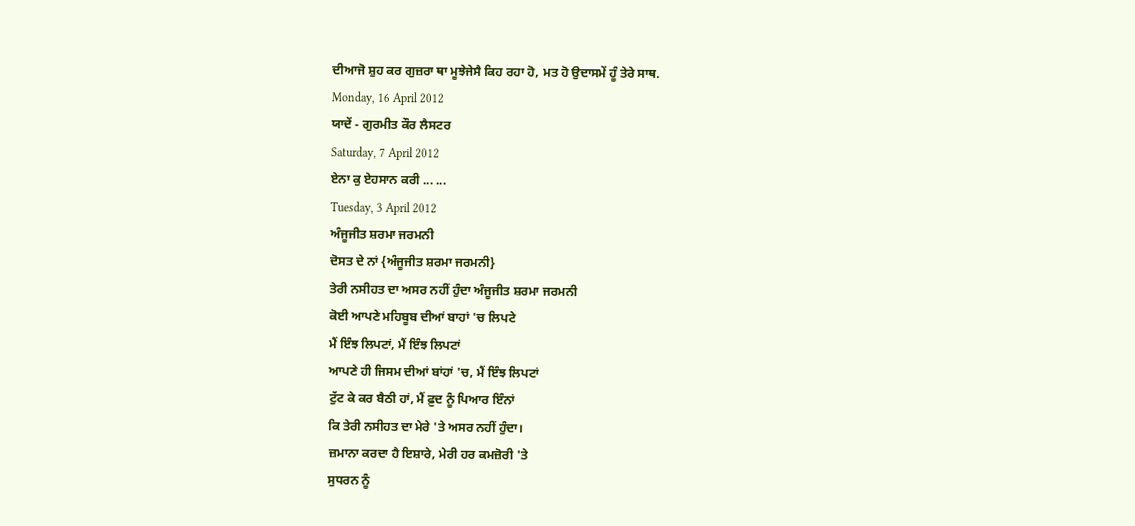ਦੀਆਜੋ ਸ਼ੁਹ ਕਰ ਗੁਜ਼ਰਾ ਥਾ ਮੂਝੇਜੇਸੈ ਕਿਹ ਰਹਾ ਹੋ, ਮਤ ਹੋ ਉਦਾਸਮੇਂ ਹੂੰ ਤੇਰੇ ਸਾਥ.
Monday, 16 April 2012
ਯਾਦੇਂ - ਗੁਰਮੀਤ ਕੌਰ ਲੈਸਟਰ
Saturday, 7 April 2012
ਏਨਾ ਕੁ ਏਹਸਾਨ ਕਰੀ ... ...
Tuesday, 3 April 2012
ਅੰਜੂਜੀਤ ਸ਼ਰਮਾ ਜਰਮਨੀ
ਦੋਸਤ ਦੇ ਨਾਂ {ਅੰਜੂਜੀਤ ਸ਼ਰਮਾ ਜਰਮਨੀ}
ਤੇਰੀ ਨਸੀਹਤ ਦਾ ਅਸਰ ਨਹੀਂ ਹੁੰਦਾ ਅੰਜੂਜੀਤ ਸ਼ਰਮਾ ਜਰਮਨੀ
ਕੋਈ ਆਪਣੇ ਮਹਿਬੂਬ ਦੀਆਂ ਬਾਹਾਂ 'ਚ ਲਿਪਟੇ
ਮੈਂ ਇੰਝ ਲਿਪਟਾਂ, ਮੈਂ ਇੰਝ ਲਿਪਟਾਂ
ਆਪਣੇ ਹੀ ਜਿਸਮ ਦੀਆਂ ਬਾਂਹਾਂ 'ਚ, ਮੈਂ ਇੰਝ ਲਿਪਟਾਂ
ਟੁੱਟ ਕੇ ਕਰ ਬੈਠੀ ਹਾਂ, ਮੈਂ ਫ਼ੁਦ ਨੂੰ ਪਿਆਰ ਇੰਨਾਂ
ਕਿ ਤੇਰੀ ਨਸੀਹਤ ਦਾ ਮੇਰੇ 'ਤੇ ਅਸਰ ਨਹੀਂ ਹੁੰਦਾ।
ਜ਼ਮਾਨਾ ਕਰਦਾ ਹੈ ਇਸ਼ਾਰੇ, ਮੇਰੀ ਹਰ ਕਮਜ਼ੋਰੀ 'ਤੇ
ਸੁਧਰਨ ਨੂੰ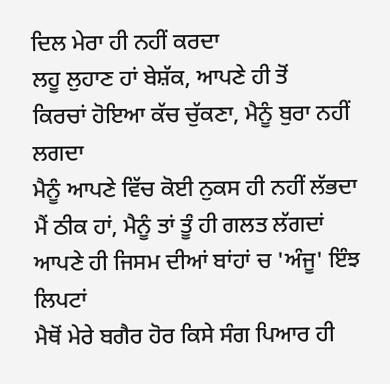ਦਿਲ ਮੇਰਾ ਹੀ ਨਹੀਂ ਕਰਦਾ
ਲਹੂ ਲੁਹਾਣ ਹਾਂ ਬੇਸ਼ੱਕ, ਆਪਣੇ ਹੀ ਤੋਂ
ਕਿਰਚਾਂ ਹੋਇਆ ਕੱਚ ਚੁੱਕਣਾ, ਮੈਨੂੰ ਬੁਰਾ ਨਹੀਂ ਲਗਦਾ
ਮੈਨੂੰ ਆਪਣੇ ਵਿੱਚ ਕੋਈ ਨੁਕਸ ਹੀ ਨਹੀਂ ਲੱਭਦਾ
ਮੈਂ ਠੀਕ ਹਾਂ, ਮੈਨੂੰ ਤਾਂ ਤੂੰ ਹੀ ਗਲਤ ਲੱਗਦਾਂ
ਆਪਣੇ ਹੀ ਜਿਸਮ ਦੀਆਂ ਬਾਂਹਾਂ ਚ 'ਅੰਜੂ' ਇੰਝ ਲਿਪਟਾਂ
ਮੈਥੋਂ ਮੇਰੇ ਬਗੈਰ ਹੋਰ ਕਿਸੇ ਸੰਗ ਪਿਆਰ ਹੀ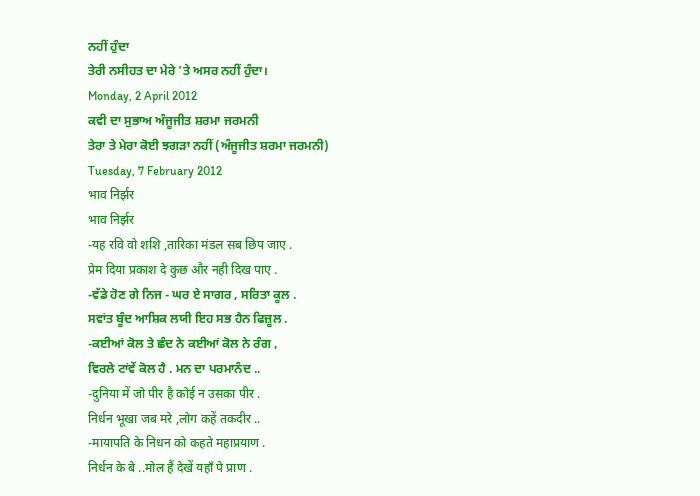ਨਹੀਂ ਹੁੰਦਾ
ਤੇਰੀ ਨਸੀਹਤ ਦਾ ਮੇਰੇ 'ਤੇ ਅਸਰ ਨਹੀਂ ਹੁੰਦਾ।
Monday, 2 April 2012
ਕਵੀ ਦਾ ਸੁਭਾਅ ਅੰਜੂਜੀਤ ਸ਼ਰਮਾ ਜਰਮਨੀ
ਤੇਰਾ ਤੇ ਮੇਰਾ ਕੋਈ ਝਗੜਾ ਨਹੀਂ (ਅੰਜੂਜੀਤ ਸ਼ਰਮਾ ਜਰਮਨੀ)
Tuesday, 7 February 2012
भाव निर्झर
भाव निर्झर
-यह रवि वो शशि ,तारिका मंडल सब छिप जाए .
प्रेम दिया प्रकाश दे कुछ और नही दिख पाए .
-ਵੱਡੇ ਹੋਣ ਗੇ ਨਿਜ - ਘਰ ਏ ਸਾਗਰ , ਸਰਿਤਾ ਕੂਲ .
ਸਵਾਂਤ ਬੂੰਦ ਆਸ਼ਿਕ ਲਯੀ ਇਹ ਸਭ ਹੈਨ ਫਿਜ਼ੂਲ .
-ਕਈਆਂ ਕੋਲ ਤੇ ਛੰਦ ਨੇ ਕਈਆਂ ਕੋਲ ਨੇ ਰੰਗ ,
ਵਿਰਲੇ ਟਾਂਵੇਂ ਕੋਲ ਹੈ . ਮਨ ਦਾ ਪਰਮਾਨੰਦ ..
-दुनिया में जो पीर है कोई न उसका पीर .
निर्धन भूखा जब मरे ,लोग कहें तकदीर ..
-मायापति के निधन को कहते महाप्रयाण .
निर्धन के बे ..मोल हैं देखें यहाँ पे प्राण .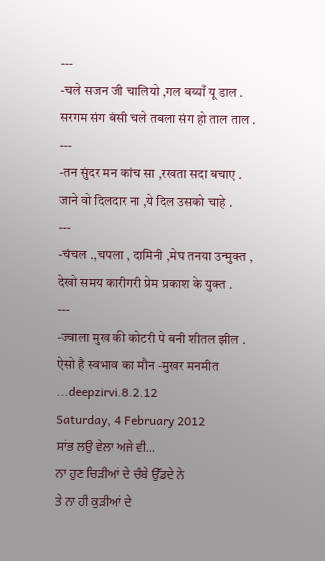---
-चले सजन जी चालियो ,गल बय्याँ यू डाल .
सरगम संग बंसी चले तबला संग हो ताल ताल .
---
-तन सुंदर मन कांच सा ,रखता सदा बचाए .
जाने वो दिलदार ना ,ये दिल उसको चाहे .
---
-चंचल .,चपला , दामिनी ,मेघ तनया उन्मुक्त ,
देखो समय कारीगरी प्रेम प्रकाश के युक्त .
---
-ज्वाला मुख की कोटरी पे बनी शीतल झील .
ऐसो है स्वभाव का मौन -मुखर मनमीत
...deepzirvi.8.2.12
Saturday, 4 February 2012
ਸਾਂਭ ਲਉ ਵੇਲਾ ਅਜੇ ਵੀ...
ਨਾ ਹੁਣ ਚਿੜੀਆਂ ਦੇ ਚੰਬੇ ਉੱਡਦੇ ਨੇ
ਤੇ ਨਾ ਹੀ ਕੁੜੀਆਂ ਦੇ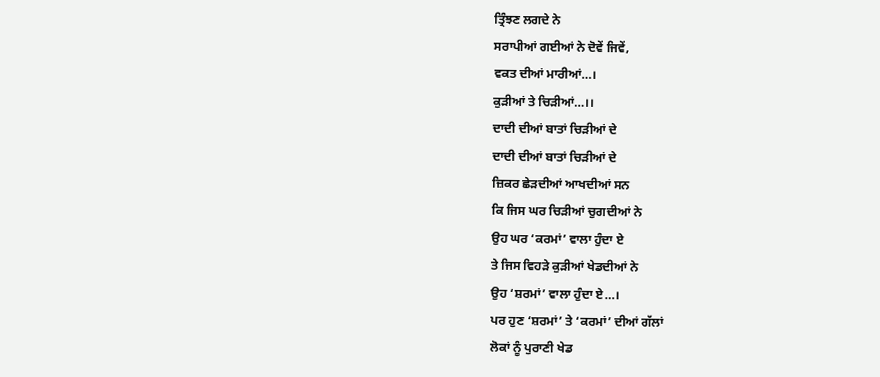ਤ੍ਰਿੰਝਣ ਲਗਦੇ ਨੇ
ਸਰਾਪੀਆਂ ਗਈਆਂ ਨੇ ਦੋਵੇਂ ਜਿਵੇਂ,
ਵਕਤ ਦੀਆਂ ਮਾਰੀਆਂ…।
ਕੁੜੀਆਂ ਤੇ ਚਿੜੀਆਂ…।।
ਦਾਦੀ ਦੀਆਂ ਬਾਤਾਂ ਚਿੜੀਆਂ ਦੇ
ਦਾਦੀ ਦੀਆਂ ਬਾਤਾਂ ਚਿੜੀਆਂ ਦੇ
ਜ਼ਿਕਰ ਛੇੜਦੀਆਂ ਆਖਦੀਆਂ ਸਨ
ਕਿ ਜਿਸ ਘਰ ਚਿੜੀਆਂ ਚੁਗਦੀਆਂ ਨੇ
ਉਹ ਘਰ ‘ਕਰਮਾਂ’ ਵਾਲਾ ਹੁੰਦਾ ਏ
ਤੇ ਜਿਸ ਵਿਹੜੇ ਕੁੜੀਆਂ ਖੇਡਦੀਆਂ ਨੇ
ਉਹ ‘ਸ਼ਰਮਾਂ’ ਵਾਲਾ ਹੁੰਦਾ ਏ…।
ਪਰ ਹੁਣ ‘ਸ਼ਰਮਾਂ’ ਤੇ ‘ਕਰਮਾਂ’ ਦੀਆਂ ਗੱਲਾਂ
ਲੋਕਾਂ ਨੂੰ ਪੁਰਾਣੀ ਖੇਡ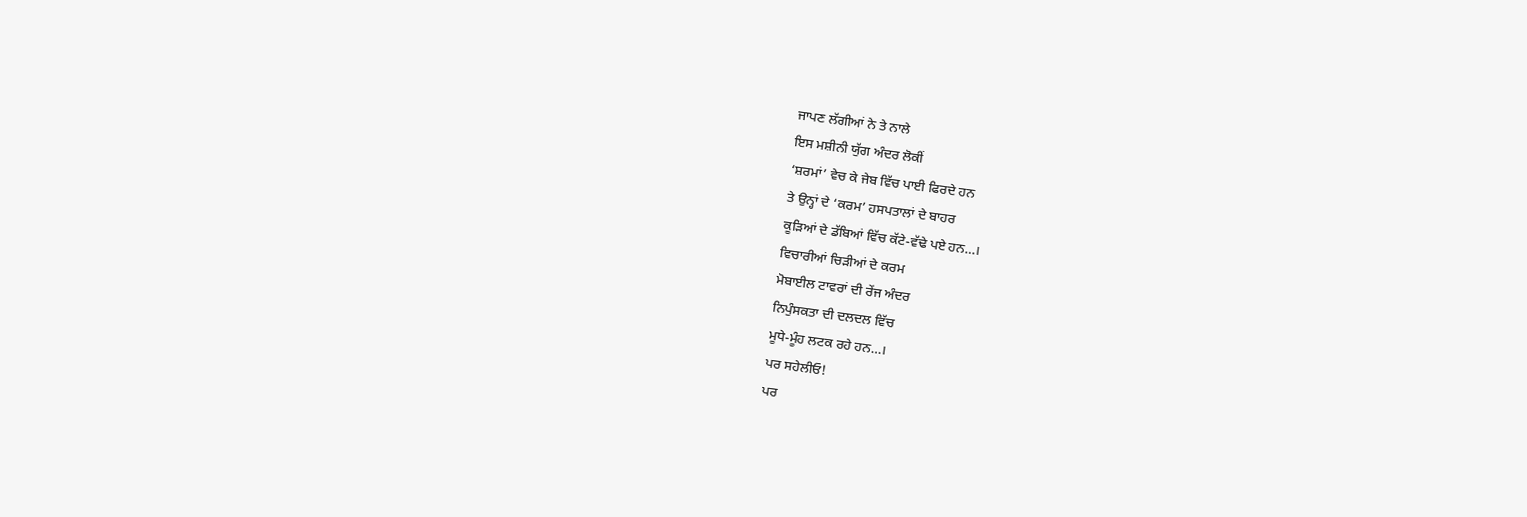ਜਾਪਣ ਲੱਗੀਆਂ ਨੇ ਤੇ ਨਾਲੇ
ਇਸ ਮਸ਼ੀਨੀ ਯੁੱਗ ਅੰਦਰ ਲੋਕੀਂ
‘ਸ਼ਰਮਾਂ’ ਵੇਚ ਕੇ ਜੇਬ ਵਿੱਚ ਪਾਈ ਫਿਰਦੇ ਹਨ
ਤੇ ਉਨ੍ਹਾਂ ਦੇ ‘ਕਰਮ’ ਹਸਪਤਾਲਾਂ ਦੇ ਬਾਹਰ
ਕੂੜਿਆਂ ਦੇ ਡੱਬਿਆਂ ਵਿੱਚ ਕੱਟੇ-ਵੱਢੇ ਪਏ ਹਨ…।
ਵਿਚਾਰੀਆਂ ਚਿੜੀਆਂ ਦੇ ਕਰਮ
ਮੋਬਾਈਲ ਟਾਵਰਾਂ ਦੀ ਰੇਂਜ ਅੰਦਰ
ਨਿਪੁੰਸਕਤਾ ਦੀ ਦਲਦਲ ਵਿੱਚ
ਮੂਧੇ-ਮੂੰਹ ਲਟਕ ਰਹੇ ਹਨ…।
ਪਰ ਸਹੇਲੀਓ!
ਪਰ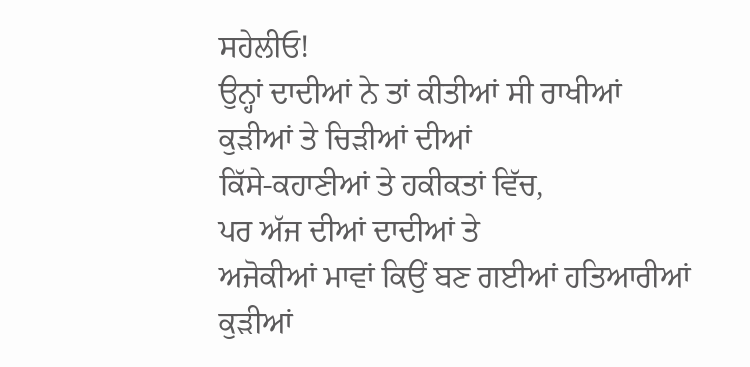ਸਹੇਲੀਓ!
ਉਨ੍ਹਾਂ ਦਾਦੀਆਂ ਨੇ ਤਾਂ ਕੀਤੀਆਂ ਸੀ ਰਾਖੀਆਂ
ਕੁੜੀਆਂ ਤੇ ਚਿੜੀਆਂ ਦੀਆਂ
ਕਿੱਸੇ-ਕਹਾਣੀਆਂ ਤੇ ਹਕੀਕਤਾਂ ਵਿੱਚ,
ਪਰ ਅੱਜ ਦੀਆਂ ਦਾਦੀਆਂ ਤੇ
ਅਜੋਕੀਆਂ ਮਾਵਾਂ ਕਿਉਂ ਬਣ ਗਈਆਂ ਹਤਿਆਰੀਆਂ
ਕੁੜੀਆਂ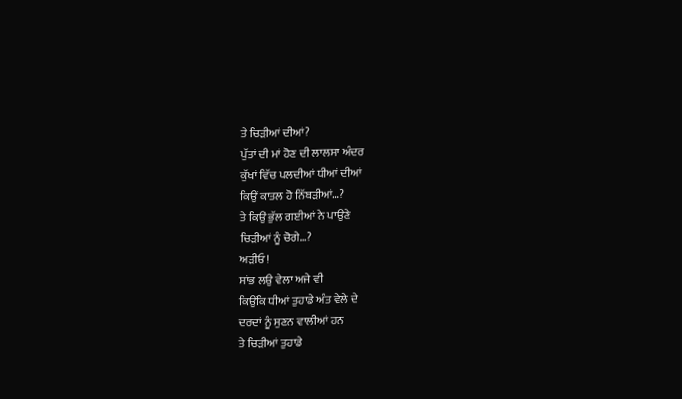ਤੇ ਚਿੜੀਆਂ ਦੀਆਂ?
ਪੁੱਤਾਂ ਦੀ ਮਾਂ ਹੋਣ ਦੀ ਲਾਲਸਾ ਅੰਦਰ
ਕੁੱਖਾਂ ਵਿੱਚ ਪਲਦੀਆਂ ਧੀਆਂ ਦੀਆਂ
ਕਿਉਂ ਕਾਤਲ ਹੋ ਨਿੱਬੜੀਆਂ…?
ਤੇ ਕਿਉਂ ਭੁੱਲ ਗਈਆਂ ਨੇ ਪਾਉਣੇ
ਚਿੜੀਆਂ ਨੂੰ ਚੋਗੇ…?
ਅੜੀਓ!
ਸਾਂਭ ਲਉ ਵੇਲਾ ਅਜੇ ਵੀ
ਕਿਉਂਕਿ ਧੀਆਂ ਤੁਹਾਡੇ ਅੰਤ ਵੇਲੇ ਦੇ
ਦਰਦਾਂ ਨੂੰ ਸੁਣਨ ਵਾਲੀਆਂ ਹਨ
ਤੇ ਚਿੜੀਆਂ ਤੁਹਾਡੇ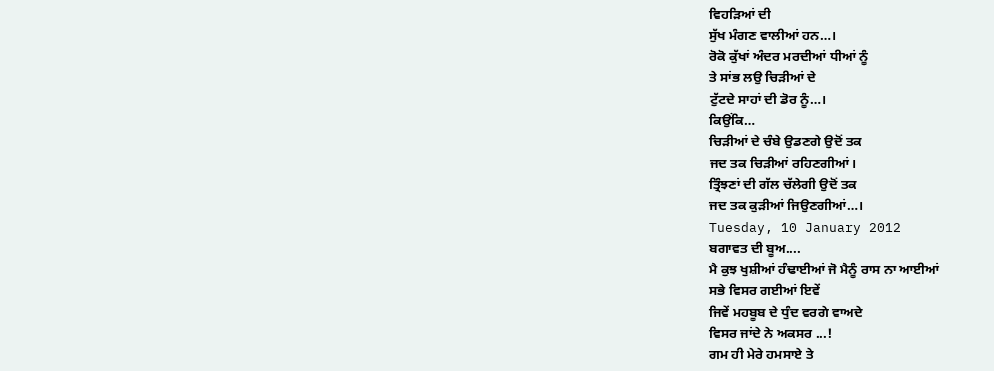ਵਿਹੜਿਆਂ ਦੀ
ਸੁੱਖ ਮੰਗਣ ਵਾਲੀਆਂ ਹਨ…।
ਰੋਕੋ ਕੁੱਖਾਂ ਅੰਦਰ ਮਰਦੀਆਂ ਧੀਆਂ ਨੂੰ
ਤੇ ਸਾਂਭ ਲਉ ਚਿੜੀਆਂ ਦੇ
ਟੁੱਟਦੇ ਸਾਹਾਂ ਦੀ ਡੋਰ ਨੂੰ…।
ਕਿਉਂਕਿ…
ਚਿੜੀਆਂ ਦੇ ਚੰਬੇ ਉਡਣਗੇ ਉਦੋਂ ਤਕ
ਜਦ ਤਕ ਚਿੜੀਆਂ ਰਹਿਣਗੀਆਂ।
ਤ੍ਰਿੰਝਣਾਂ ਦੀ ਗੱਲ ਚੱਲੇਗੀ ਉਦੋਂ ਤਕ
ਜਦ ਤਕ ਕੁੜੀਆਂ ਜਿਉਣਗੀਆਂ…।
Tuesday, 10 January 2012
ਬਗਾਵਤ ਦੀ ਬੂਅ....
ਮੈ ਕੁਝ ਖੁਸ਼ੀਆਂ ਹੰਢਾਈਆਂ ਜੋ ਮੈਨੂੰ ਰਾਸ ਨਾ ਆਈਆਂ
ਸਭੇ ਵਿਸਰ ਗਈਆਂ ਇਵੇਂ
ਜਿਵੇਂ ਮਹਬੂਬ ਦੇ ਧੁੰਦ ਵਰਗੇ ਵਾਅਦੇ
ਵਿਸਰ ਜਾਂਦੇ ਨੇ ਅਕਸਰ ...!
ਗਮ ਹੀ ਮੇਰੇ ਹਮਸਾਏ ਤੇ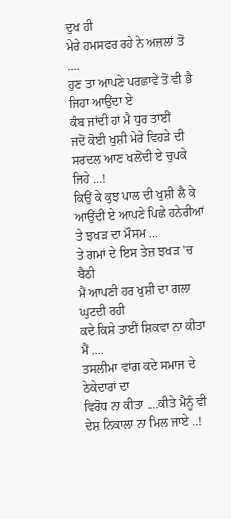ਦੁਖ ਹੀ
ਮੇਰੇ ਹਮਸਫਰ ਰਹੇ ਨੇ ਅਜ਼ਲਾਂ ਤੋਂ ....
ਹੁਣ ਤਾ ਆਪਣੇ ਪਰਛਾਵੇਂ ਤੋਂ ਵੀ ਭੈ ਜਿਹਾ ਆਉਂਦਾ ਏ
ਕੰਬ ਜਾਂਦੀ ਹਾਂ ਮੈ ਧੁਰ ਤਾਈਂ
ਜਦੋਂ ਕੋਈ ਖੁਸ਼ੀ ਮੇਰੇ ਵਿਹੜੇ ਦੀ ਸਰਦਲ ਆਣ ਖਲੋਂਦੀ ਏ ਚੁਪਕੇ ਜਿਹੇ ...!
ਕਿਉਂ ਕੇ ਕੁਝ ਪਾਲ ਦੀ ਖੁਸ਼ੀ ਲੈ ਕੇ ਆਉਂਦੀ ਏ ਆਪਣੇ ਪਿਛੇ ਹਨੇਰੀਆਂ
ਤੇ ਝਖੜ ਦਾ ਮੌਸਮ ...
ਤੇ ਗਮਾਂ ਦੇ ਇਸ ਤੇਜ਼ ਝਖੜ 'ਚ ਬੈਠੀ
ਮੈਂ ਆਪਣੀ ਹਰ ਖੁਸ਼ੀ ਦਾ ਗਲਾ ਘੁਟਦੀ ਰਹੀ
ਕਦੇ ਕਿਸੇ ਤਾਈਂ ਸ਼ਿਕਵਾ ਨਾ ਕੀਤਾ ਮੈਂ ....
ਤਸਲੀਮਾ ਵਾਂਗ ਕਦੇ ਸਮਾਜ ਦੇ ਠੇਕੇਦਾਰਾਂ ਦਾ
ਵਿਰੋਧ ਨਾ ਕੀਤਾ ....ਕੀਤੇ ਮੈਨੂੰ ਵੀ ਦੇਸ਼ ਨਿਕਾਲਾ ਨਾ ਮਿਲ ਜਾਏ ..!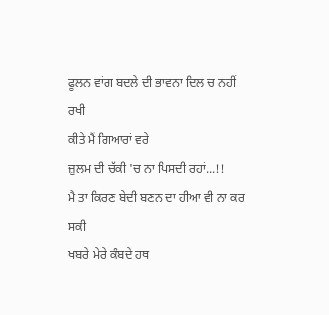ਫੂਲਨ ਵਾਂਗ ਬਦਲੇ ਦੀ ਭਾਵਨਾ ਦਿਲ ਚ ਨਹੀਂ ਰਖੀ
ਕੀਤੇ ਮੈਂ ਗਿਆਰਾਂ ਵਰੇ
ਜ਼ੁਲਮ ਦੀ ਚੱਕੀ 'ਚ ਨਾ ਪਿਸਦੀ ਰਹਾਂ...!!
ਮੈ ਤਾ ਕਿਰਣ ਬੇਦੀ ਬਣਨ ਦਾ ਹੀਆ ਵੀ ਨਾ ਕਰ ਸਕੀ
ਖਬਰੇ ਮੇਰੇ ਕੰਬਦੇ ਹਥ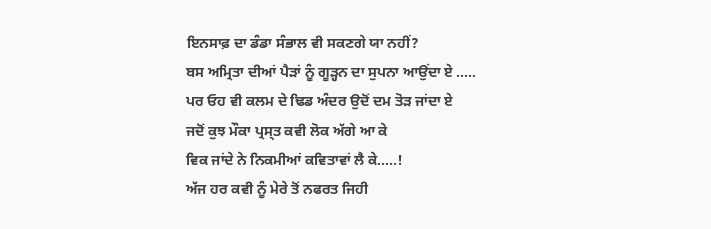ਇਨਸਾਫ਼ ਦਾ ਡੰਡਾ ਸੰਭਾਲ ਵੀ ਸਕਣਗੇ ਯਾ ਨਹੀਂ?
ਬਸ ਅਮ੍ਰਿਤਾ ਦੀਆਂ ਪੈੜਾਂ ਨੂੰ ਗੂੜ੍ਹਨ ਦਾ ਸੁਪਨਾ ਆਉਂਦਾ ਏ .....
ਪਰ ਓਹ ਵੀ ਕਲਮ ਦੇ ਢਿਡ ਅੰਦਰ ਉਦੋਂ ਦਮ ਤੋੜ ਜਾਂਦਾ ਏ
ਜਦੋਂ ਕੁਝ ਮੌਕਾ ਪ੍ਰਸ੍ਤ ਕਵੀ ਲੋਕ ਅੱਗੇ ਆ ਕੇ
ਵਿਕ ਜਾਂਦੇ ਨੇ ਨਿਕਮੀਆਂ ਕਵਿਤਾਵਾਂ ਲੈ ਕੇ.....!
ਅੱਜ ਹਰ ਕਵੀ ਨੂੰ ਮੇਰੇ ਤੋਂ ਨਫਰਤ ਜਿਹੀ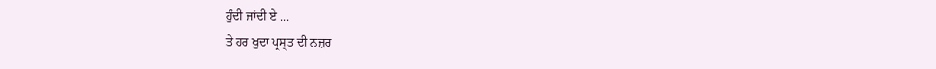ਹੁੰਦੀ ਜਾਂਦੀ ਏ ...
ਤੇ ਹਰ ਖੁਦਾ ਪ੍ਰਸ੍ਤ ਦੀ ਨਜ਼ਰ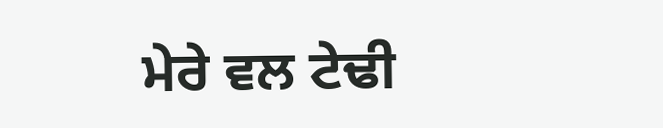ਮੇਰੇ ਵਲ ਟੇਢੀ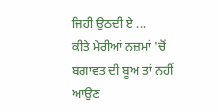ਜਿਹੀ ਉਠਦੀ ਏ ...
ਕੀਤੇ ਮੇਰੀਆਂ ਨਜ਼ਮਾਂ 'ਚੋਂ ਬਗਾਵਤ ਦੀ ਬੂਅ ਤਾਂ ਨਹੀਂ ਆਉਣ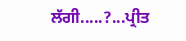ਲੱਗੀ.....?...ਪ੍ਰੀਤ